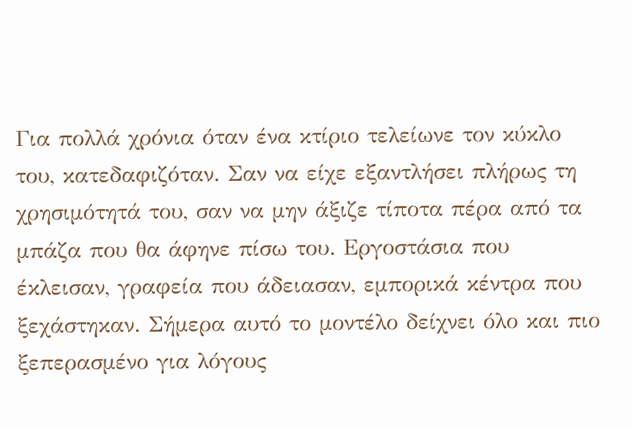Για πολλά χρόνια όταν ένα κτίριο τελείωνε τον κύκλο του, κατεδαφιζόταν. Σαν να είχε εξαντλήσει πλήρως τη χρησιμότητά του, σαν να μην άξιζε τίποτα πέρα από τα μπάζα που θα άφηνε πίσω του. Εργοστάσια που έκλεισαν, γραφεία που άδειασαν, εμπορικά κέντρα που ξεχάστηκαν. Σήμερα αυτό το μοντέλο δείχνει όλο και πιο ξεπερασμένο για λόγους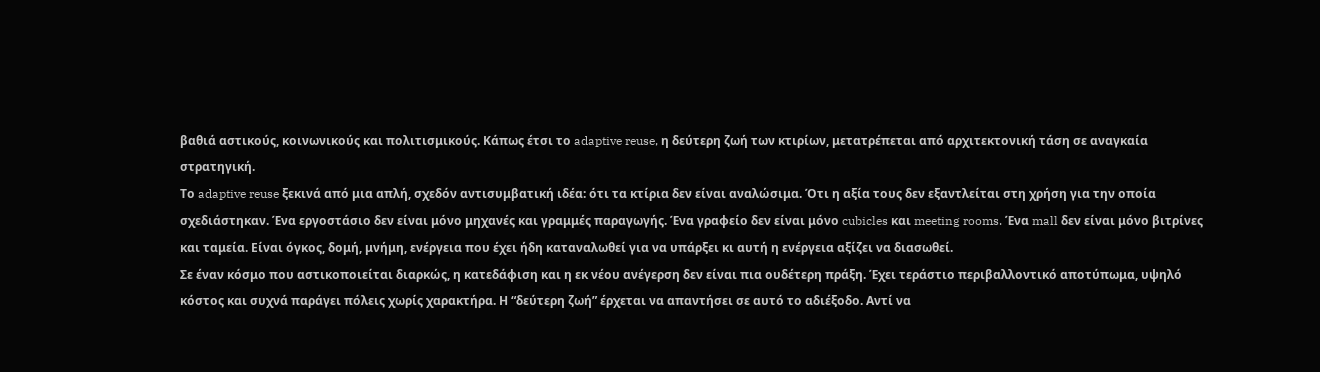βαθιά αστικούς, κοινωνικούς και πολιτισμικούς. Κάπως έτσι το adaptive reuse, η δεύτερη ζωή των κτιρίων, μετατρέπεται από αρχιτεκτονική τάση σε αναγκαία στρατηγική.
Το adaptive reuse ξεκινά από μια απλή, σχεδόν αντισυμβατική ιδέα: ότι τα κτίρια δεν είναι αναλώσιμα. Ότι η αξία τους δεν εξαντλείται στη χρήση για την οποία σχεδιάστηκαν. Ένα εργοστάσιο δεν είναι μόνο μηχανές και γραμμές παραγωγής. Ένα γραφείο δεν είναι μόνο cubicles και meeting rooms. Ένα mall δεν είναι μόνο βιτρίνες και ταμεία. Είναι όγκος, δομή, μνήμη, ενέργεια που έχει ήδη καταναλωθεί για να υπάρξει κι αυτή η ενέργεια αξίζει να διασωθεί.
Σε έναν κόσμο που αστικοποιείται διαρκώς, η κατεδάφιση και η εκ νέου ανέγερση δεν είναι πια ουδέτερη πράξη. Έχει τεράστιο περιβαλλοντικό αποτύπωμα, υψηλό κόστος και συχνά παράγει πόλεις χωρίς χαρακτήρα. Η “δεύτερη ζωή” έρχεται να απαντήσει σε αυτό το αδιέξοδο. Αντί να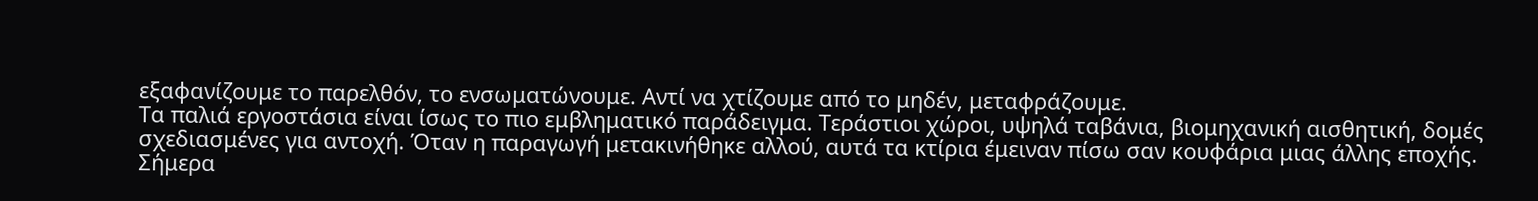εξαφανίζουμε το παρελθόν, το ενσωματώνουμε. Αντί να χτίζουμε από το μηδέν, μεταφράζουμε.
Τα παλιά εργοστάσια είναι ίσως το πιο εμβληματικό παράδειγμα. Τεράστιοι χώροι, υψηλά ταβάνια, βιομηχανική αισθητική, δομές σχεδιασμένες για αντοχή. Όταν η παραγωγή μετακινήθηκε αλλού, αυτά τα κτίρια έμειναν πίσω σαν κουφάρια μιας άλλης εποχής. Σήμερα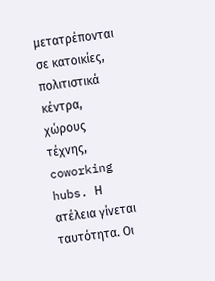μετατρέπονται σε κατοικίες, πολιτιστικά κέντρα, χώρους τέχνης, coworking hubs. Η ατέλεια γίνεται ταυτότητα. Οι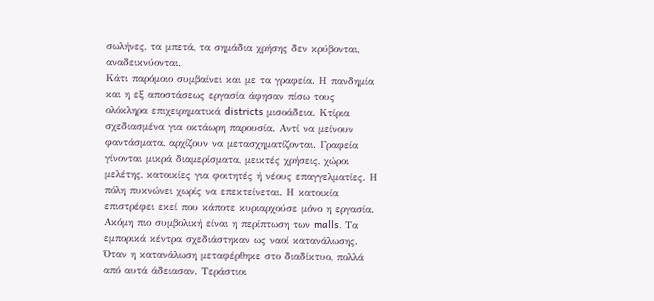σωλήνες, τα μπετά, τα σημάδια χρήσης δεν κρύβονται, αναδεικνύονται.
Κάτι παρόμοιο συμβαίνει και με τα γραφεία. Η πανδημία και η εξ αποστάσεως εργασία άφησαν πίσω τους ολόκληρα επιχειρηματικά districts μισοάδεια. Κτίρια σχεδιασμένα για οκτάωρη παρουσία. Αντί να μείνουν φαντάσματα, αρχίζουν να μετασχηματίζονται. Γραφεία γίνονται μικρά διαμερίσματα, μεικτές χρήσεις, χώροι μελέτης, κατοικίες για φοιτητές ή νέους επαγγελματίες. Η πόλη πυκνώνει χωρίς να επεκτείνεται. Η κατοικία επιστρέφει εκεί που κάποτε κυριαρχούσε μόνο η εργασία.
Ακόμη πιο συμβολική είναι η περίπτωση των malls. Τα εμπορικά κέντρα σχεδιάστηκαν ως ναοί κατανάλωσης. Όταν η κατανάλωση μεταφέρθηκε στο διαδίκτυο, πολλά από αυτά άδειασαν. Τεράστιοι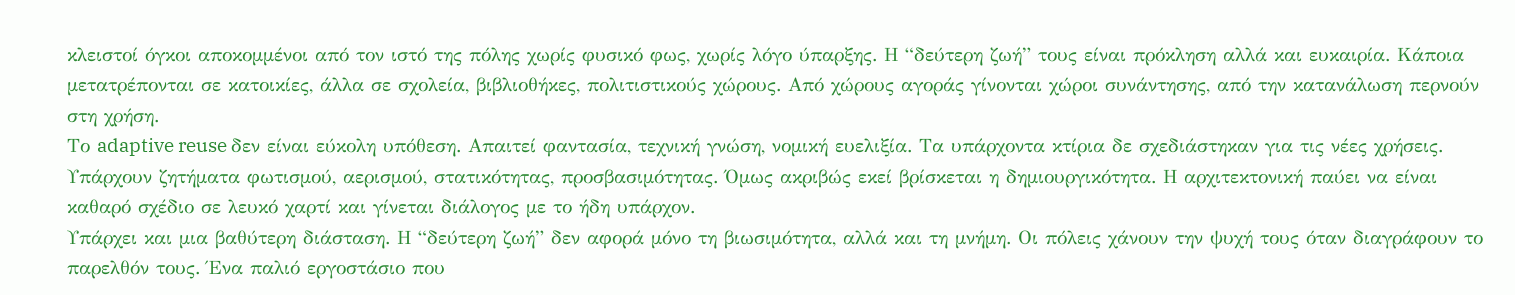κλειστοί όγκοι αποκομμένοι από τον ιστό της πόλης χωρίς φυσικό φως, χωρίς λόγο ύπαρξης. Η “δεύτερη ζωή” τους είναι πρόκληση αλλά και ευκαιρία. Κάποια μετατρέπονται σε κατοικίες, άλλα σε σχολεία, βιβλιοθήκες, πολιτιστικούς χώρους. Από χώρους αγοράς γίνονται χώροι συνάντησης, από την κατανάλωση περνούν στη χρήση.
Το adaptive reuse δεν είναι εύκολη υπόθεση. Απαιτεί φαντασία, τεχνική γνώση, νομική ευελιξία. Τα υπάρχοντα κτίρια δε σχεδιάστηκαν για τις νέες χρήσεις. Υπάρχουν ζητήματα φωτισμού, αερισμού, στατικότητας, προσβασιμότητας. Όμως ακριβώς εκεί βρίσκεται η δημιουργικότητα. Η αρχιτεκτονική παύει να είναι καθαρό σχέδιο σε λευκό χαρτί και γίνεται διάλογος με το ήδη υπάρχον.
Υπάρχει και μια βαθύτερη διάσταση. Η “δεύτερη ζωή” δεν αφορά μόνο τη βιωσιμότητα, αλλά και τη μνήμη. Οι πόλεις χάνουν την ψυχή τους όταν διαγράφουν το παρελθόν τους. Ένα παλιό εργοστάσιο που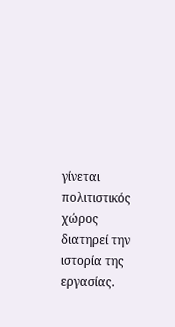γίνεται πολιτιστικός χώρος διατηρεί την ιστορία της εργασίας.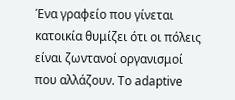Ένα γραφείο που γίνεται κατοικία θυμίζει ότι οι πόλεις είναι ζωντανοί οργανισμοί που αλλάζουν. Το adaptive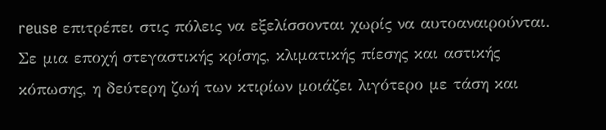reuse επιτρέπει στις πόλεις να εξελίσσονται χωρίς να αυτοαναιρούνται.
Σε μια εποχή στεγαστικής κρίσης, κλιματικής πίεσης και αστικής κόπωσης, η δεύτερη ζωή των κτιρίων μοιάζει λιγότερο με τάση και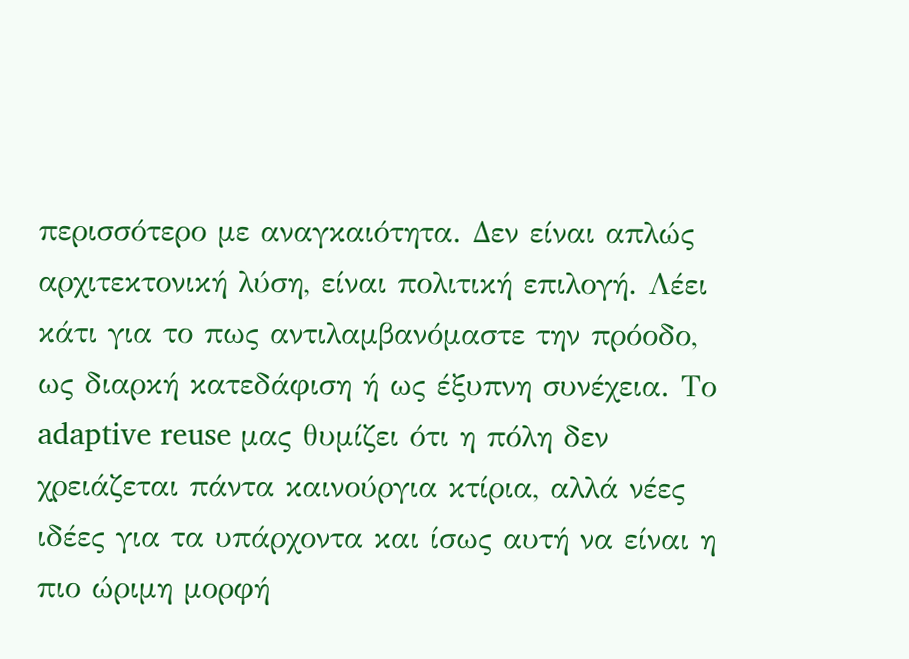περισσότερο με αναγκαιότητα. Δεν είναι απλώς αρχιτεκτονική λύση, είναι πολιτική επιλογή. Λέει κάτι για το πως αντιλαμβανόμαστε την πρόοδο, ως διαρκή κατεδάφιση ή ως έξυπνη συνέχεια. Το adaptive reuse μας θυμίζει ότι η πόλη δεν χρειάζεται πάντα καινούργια κτίρια, αλλά νέες ιδέες για τα υπάρχοντα και ίσως αυτή να είναι η πιο ώριμη μορφή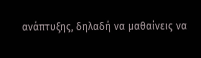ανάπτυξης, δηλαδή να μαθαίνεις να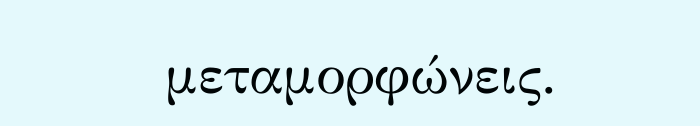μεταμορφώνεις.